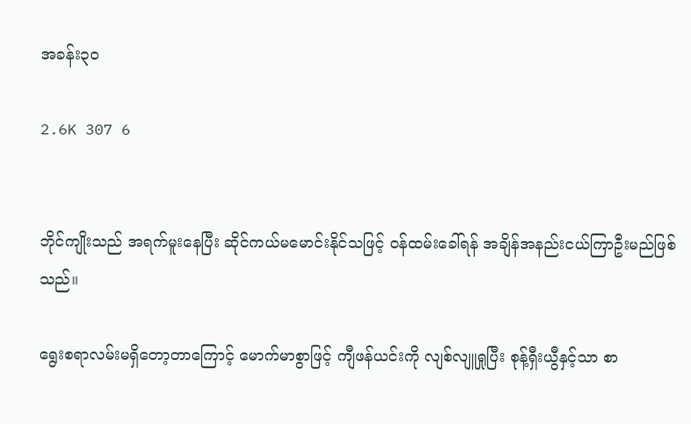အခန်း၃၀

2.6K 307 6


ဘိုင်ကျိုးသည် အရက်မူးနေပြီး ဆိုင်ကယ်မမောင်းနိုင်သဖြင့် ဝန်ထမ်းခေါ်ရန် အချိန်အနည်းငယ်ကြာဦးမည်ဖြစ်သည်။

ရွေးစရာလမ်းမရှိတော့တာကြောင့် မောက်မာစွာဖြင့် ကျီဖန်ယင်းကို လျစ်လျူရှုပြီး စုန့်ရှီးယွီနှင့်သာ စာ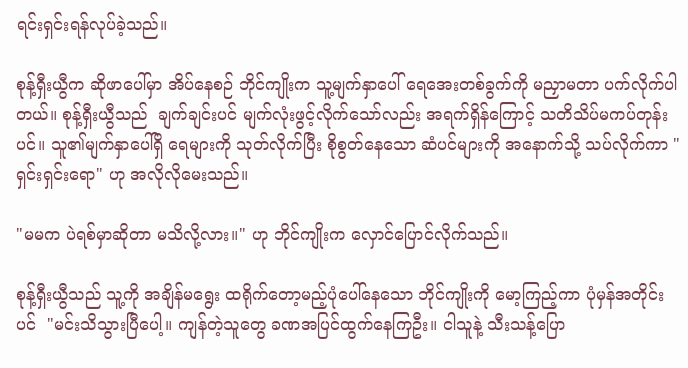ရင်းရှင်းရန်လုပ်ခဲ့သည်။

စုန့်ရှီးယွီက ဆိုဖာပေါ်မှာ အိပ်နေစဉ် ဘိုင်ကျိုးက သူ့မျက်နှာပေါ် ရေအေးတစ်ခွက်ကို မညှာမတာ ပက်လိုက်ပါတယ်။ စုန့်ရှီးယွီသည်  ချက်ချင်းပင် မျက်လုံးဖွင့်လိုက်သော်လည်း အရက်ရှိန်ကြောင့် သတိသိပ်မကပ်တုန်းပင်။ သူ၏မျက်နှာပေါ်ရှိ ရေများကို သုတ်လိုက်ပြီး စိုစွတ်နေသော ဆံပင်များကို အနောက်သို့ သပ်လိုက်ကာ "ရှင်းရှင်းရော" ဟု အလိုလိုမေးသည်။

"မမက ပဲရစ်မှာဆိုတာ မသိလို့လား။" ဟု ဘိုင်ကျိုးက လှောင်ပြောင်လိုက်သည်။

စုန့်ရှီးယွီသည် သူ့ကို အချိန်မရွေး ထရိုက်တော့မည့်ပုံပေါ်နေသော ဘိုင်ကျိုးကို မော့ကြည့်ကာ ပုံမှန်အတိုင်းပင်  "မင်းသိသွားပြီပေါ့။ ကျန်တဲ့သူတွေ ခဏအပြင်ထွက်နေကြဦး။ ငါသူနဲ့ သီးသန့်ပြော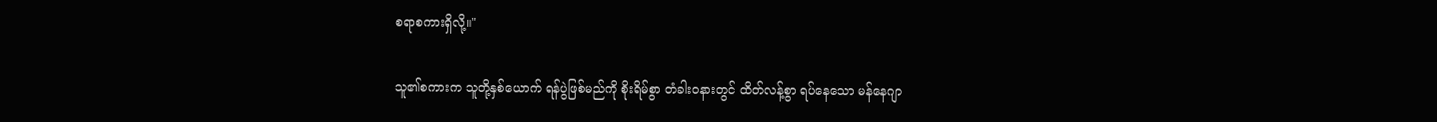စရာစကားရှိလို့။"

သူ၏စကားက သူတို့နှစ်ယောက် ရန်ပွဲဖြစ်မည်ကို စိုးရိမ်စွာ တံခါးဝနားတွင် ထိတ်လန့်စွာ ရပ်နေသော မန်နေဂျာ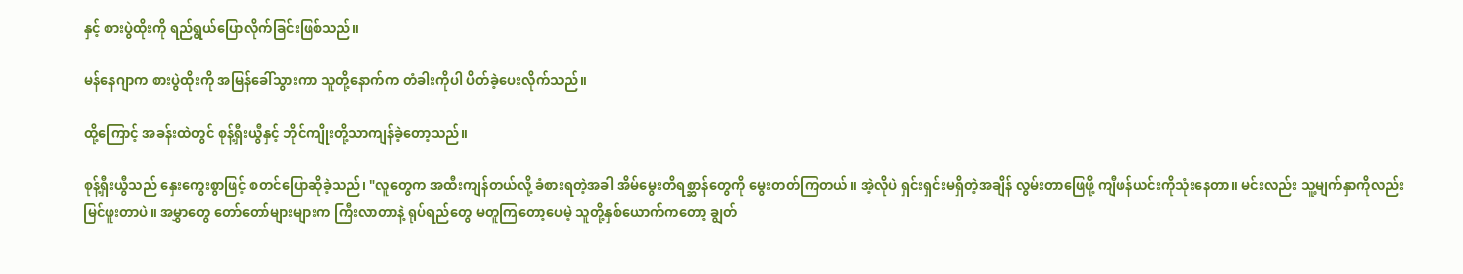နှင့် စားပွဲထိုးကို ရည်ရွယ်ပြောလိုက်ခြင်းဖြစ်သည်။

မန်နေဂျာက စားပွဲထိုးကို အမြန်ခေါ်သွားကာ သူတို့နောက်က တံခါးကိုပါ ပိတ်ခဲ့ပေးလိုက်သည်။

ထို့ကြောင့် အခန်းထဲတွင် စုန့်ရှီးယွီနှင့် ဘိုင်ကျိုးတို့သာကျန်ခဲ့တော့သည်။

စုန့်ရှီးယွီသည် နှေးကွေးစွာဖြင့် စတင်ပြောဆိုခဲ့သည်၊ "လူတွေက အထီးကျန်တယ်လို့ ခံစားရတဲ့အခါ အိမ်မွေးတိရစ္ဆာန်တွေကို မွေးတတ်ကြတယ်။ အဲ့လိုပဲ ရှင်းရှင်းမရှိတဲ့အချိန် လွမ်းတာဖြေဖို့ ကျီဖန်ယင်းကိုသုံးနေတာ။ မင်းလည်း သူ့မျက်နှာကိုလည်း မြင်ဖူးတာပဲ။ အမွှာတွေ တော်တော်များများက ကြီးလာတာနဲ့ ရုပ်ရည်တွေ မတူကြတော့ပေမဲ့ သူတို့နှစ်ယောက်ကတော့ ချွတ်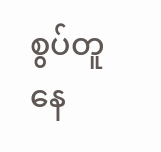စွပ်တူနေ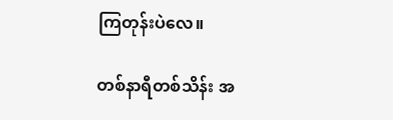ကြတုန်းပဲလေ။

တစ်နာရီတစ်သိန်း အ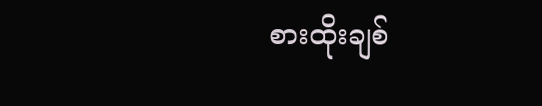စားထိုးချစ်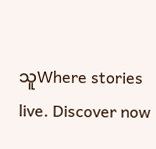သူWhere stories live. Discover now